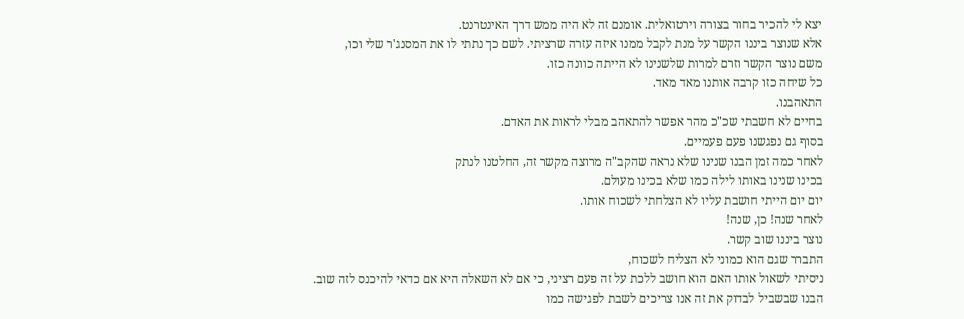יצא לי להכיר בחור בצורה וירטואלית. אומנם זה לא היה ממש דרך האינטרנט.
אלא שנוצר ביננו הקשר על מנת לקבל ממנו איזה עזרה שרציתי. לשם כך נתתי לו את המסנג'ר שלי וכו,
משם נוצר הקשר וזרם למרות שלשנינו לא הייתה כוונה כזו.
כל שיחה כזו קרבה אותנו מאד מאד.
התאהבנו.
בחיים לא חשבתי שכ"כ מהר אפשר להתאהב מבלי לראות את האדם.
בסוף גם נפגשנו פעם פעמיים.
לאחר כמה זמן הבנו שנינו שלא נראה שהקב"ה מרוצה מקשר זה, החלטנו לנתק
בכינו שנינו באותו לילה כמו שלא בכינו מעולם.
יום יום הייתי חושבת עליו לא הצלחתי לשכוח אותו.
לאחר שנה! כן, שנה!
נוצר ביננו שוב קשר.
התברר שגם הוא כמוני לא הצליח לשכוח,
ניסיתי לשאול אותו האם הוא חושב ללכת על זה פעם רציני, כי אם לא השאלה היא אם כדאי להיכנס לזה שוב.
הבנו שבשביל לבדוק את זה אנו צריכים לשבת לפגישה כמו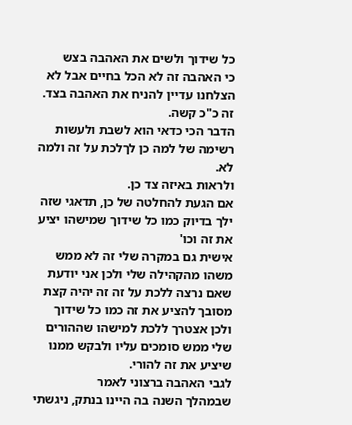כל שידוך ולשים את האהבה בצש
כי האהבה זה לא הכל בחיים אבל לא הצלחנו עדיין להניח את האהבה בצד.
זה כ"כ קשה.
הדבר הכי כדאי הוא לשבת ולעשות רשימה של למה כן לךלכת על זה ולמה לא.
ולראות באיזה צד כן.
אם הגעת להחלטה של כן, תדאגי שזה ילך בדיוק כמו כל שידוך שמישהו יציע את זה וכו'
אישית גם במקרה שלי זה לא ממש משהו מהקהילה שלי ולכן אני יודעת שאם נרצה ללכת על זה זה יהיה קצת מסובך להציע את זה כמו כל שידוך ולכן אצטרך ללכת למישהו שההורים שלי ממש סומכים עליו ולבקש ממנו שיציע את זה להורי.
לגבי האהבה ברצוני לאמר
שבמהלך השנה בה היינו בנתק, ניגשתי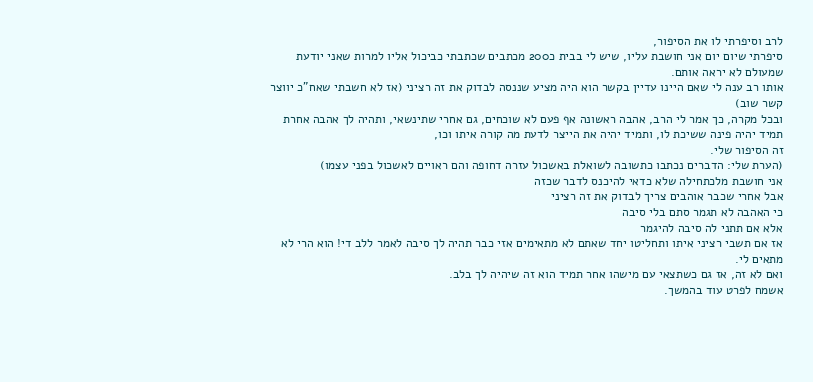לרב וסיפרתי לו את הסיפור,
סיפרתי שיום יום אני חושבת עליו, שיש לי בבית כ200 מכתבים שכתבתי כביכול אליו למרות שאני יודעת שמעולם לא יראה אותם.
אותו רב ענה לי שאם היינו עדיין בקשר הוא היה מציע שננסה לבדוק את זה רציני (אז לא חשבתי שאח"כ יווצר קשר שוב)
ובכל מקרה, כך אמר לי הרב, אהבה ראשונה אף פעם לא שוכחים, גם אחרי שתינשאי, ותהיה לך אהבה אחרת תמיד יהיה פינה ששיכת לו, ותמיד יהיה את הייצר לדעת מה קורה איתו וכו,
זה הסיפור שלי.
(הערת שלי: הדברים נכתבו כתשובה לשואלת באשכול עזרה דחופה והם ראויים לאשכול בפני עצמו)
אני חושבת מלכתחילה שלא כדאי להיכנס לדבר שכזה
אבל אחרי שכבר אוהבים צריך לבדוק את זה רציני
כי האהבה לא תגמר סתם בלי סיבה
אלא אם תתני לה סיבה להיגמר
אז אם תשבי רציני איתו ותחליטו יחד שאתם לא מתאימים אזי כבר תהיה לך סיבה לאמר ללב די! הוא הרי לא מתאים לי.
ואם לא זה, אז גם כשתצאי עם מישהו אחר תמיד הוא זה שיהיה לך בלב.
אשמח לפרט עוד בהמשך.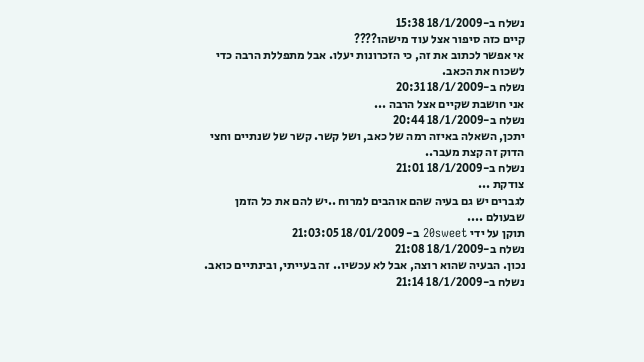נשלח ב-18/1/2009 15:38
קיים כזה סיפור אצל עוד מישהו????
אי אפשר לכתוב את זה, כי הזכרונות יעלו. אבל מתפללת הרבה כדי לשכוח את הכאב.
נשלח ב-18/1/2009 20:31
אני חושבת שקיים אצל הרבה ...
נשלח ב-18/1/2009 20:44
יתכן, השאלה באיזה רמה של כאב, ושל קשר. קשר של שנתיים וחצי הדוק זה קצת מעבר..
נשלח ב-18/1/2009 21:01
צודקת ...
לגברים יש גם בעיה שהם אוהבים למרוח ..יש להם את כל הזמן שבעולם ....
תוקן על ידי 20sweet ב- 18/01/2009 21:03:05
נשלח ב-18/1/2009 21:08
נכון. הבעיה שהוא רוצה, אבל לא עכשיו.. זה בעייתי, ובינתיים כואב.
נשלח ב-18/1/2009 21:14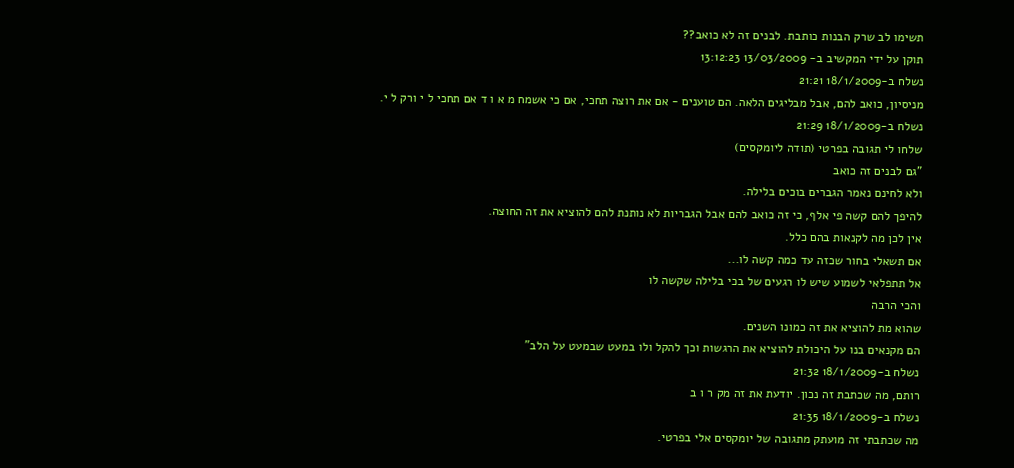תשימו לב שרק הבנות כותבת. לבנים זה לא כואב??
תוקן על ידי המקשיב ב- 13/03/2009 13:12:23
נשלח ב-18/1/2009 21:21
מניסיון, כואב להם, אבל מבליגים הלאה. הם טוענים - אם את רוצה תחכי, אם כי אשמח מ א ו ד אם תחכי ל י ורק ל י.
נשלח ב-18/1/2009 21:29
שלחו לי תגובה בפרטי (תודה ליומקסים)
"גם לבנים זה כואב
ולא לחינם נאמר הגברים בוכים בלילה.
להיפך להם קשה פי אלף, כי זה כואב להם אבל הגבריות לא נותנת להם להוציא את זה החוצה.
אין לכן מה לקנאות בהם כלל.
אם תשאלי בחור שכזה עד כמה קשה לו...
אל תתפלאי לשמוע שיש לו רגעים של בכי בלילה שקשה לו
והכי הרבה
שהוא מת להוציא את זה כמונו השנים.
הם מקנאים בנו על היכולת להוציא את הרגשות וכך להקל ולו במעט שבמעט על הלב"
נשלח ב-18/1/2009 21:32
רותם, מה שכתבת זה נכון. יודעת את זה מק ר ו ב
נשלח ב-18/1/2009 21:35
מה שכתבתי זה מועתק מתגובה של יומקסים אלי בפרטי.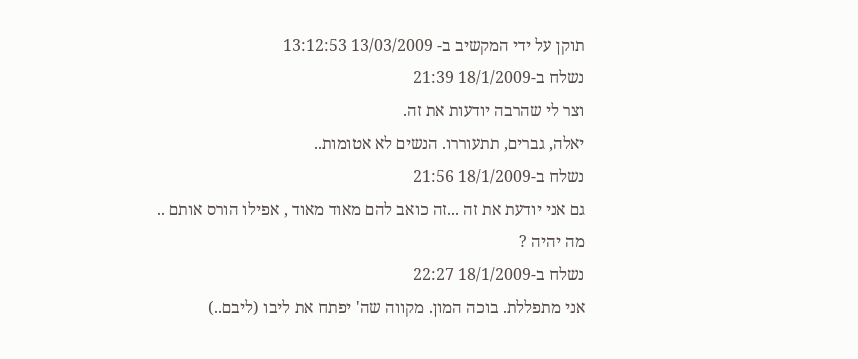תוקן על ידי המקשיב ב- 13/03/2009 13:12:53
נשלח ב-18/1/2009 21:39
וצר לי שהרבה יודעות את זה.
יאלה, גברים, תתעוררו. הנשים לא אטומות..
נשלח ב-18/1/2009 21:56
גם אני יודעת את זה ...זה כואב להם מאוד מאוד , אפילו הורס אותם ..
מה יהיה ?
נשלח ב-18/1/2009 22:27
אני מתפללת. בוכה המון. מקווה שה' יפתח את ליבו (ליבם..)